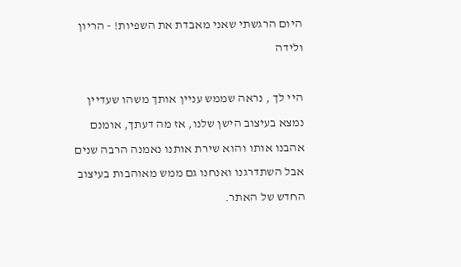היום הרגשתי שאני מאבדת את השפיות! - הריון ולידה

היי לך , נראה שממש עניין אותך משהו שעדיין נמצא בעיצוב הישן שלנו, אז מה דעתך, אומנם אהבנו אותו והוא שירת אותנו נאמנה הרבה שנים אבל השתדרגנו ואנחנו גם ממש מאוהבות בעיצוב החדש של האתר.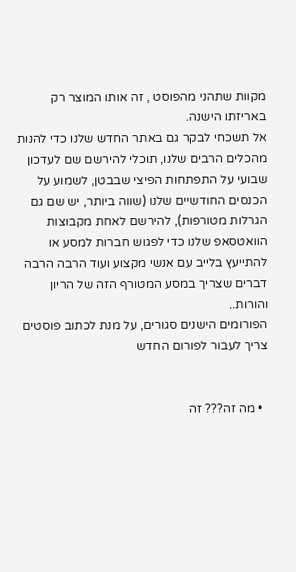מקוות שתהני מהפוסט , זה אותו המוצר רק באריזתו הישנה.
אל תשכחי לבקר גם באתר החדש שלנו כדי להנות מהכלים הרבים שלנו, תוכלי להירשם שם לעדכון שבועי על התפתחות הפיצי שבבטן, לשמוע על הכנסים החודשיים שלנו (שווה ביותר, יש שם גם הגרלות מטורפות), להירשם לאחת מקבוצות הוואטסאפ שלנו כדי לפגוש חברות למסע או להתייעץ בלייב עם אנשי מקצוע ועוד הרבה הרבה דברים שצריך במסע המטורף הזה של הריון והורות..
הפורומים הישנים סגורים, על מנת לכתוב פוסטים צריך לעבור לפורום החדש


  • מה זה??? זה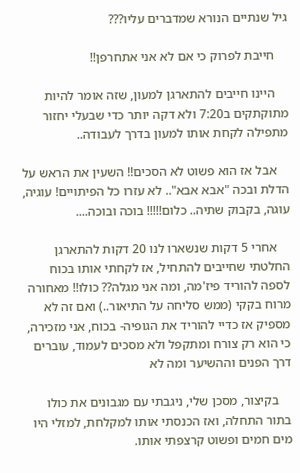גיל שנתיים הנורא שמדברים עליו???

    חייבת לפרוק כי אם לא אני אתחרפן!!

    היינו חייבים להתארגן למעון, שזה אומר להיות מתוקתקים ב7:20 ולא דקה יותר כדי שבעלי יחזור מתפילה לקחת אותו למעון בדרך לעבודה..

    אבל אז הוא פשוט לא הסכים!! השעין את הראש על הדלת ובכה "אבא אבא".. לא עזרו כל הפיתויים! עוגיה, עוגה, בקבוק שתיה.. כלום!!!!! בוכה ובוכה....

    אחרי 5 דקות שנשארו לנו 20 דקות להתארגן החלטתי שחייבים להתחיל, אז לקחתי אותו בכוח לספה להוריד פיז'מה, ומה אני מגלה?? כולו!! מאחורה מרוח בקקי (ממש סליחה על התיאור..) ואם זה לא מספיק אז כדיי להוריד את הגופיה- בכוח, אני מזכירה, כי הוא רק צורח ומתקפל ולא מסכים לעמוד, עוברים דרך הפנים וההשיער ומה לא

    בקיצור, מסכן שלי, ניגבתי עם מגבונים את כולו בתור התחלה, ואז הכנסתי אותו למקלחת, למזלי היו מים חמים ופשוט קרצפתי אותו.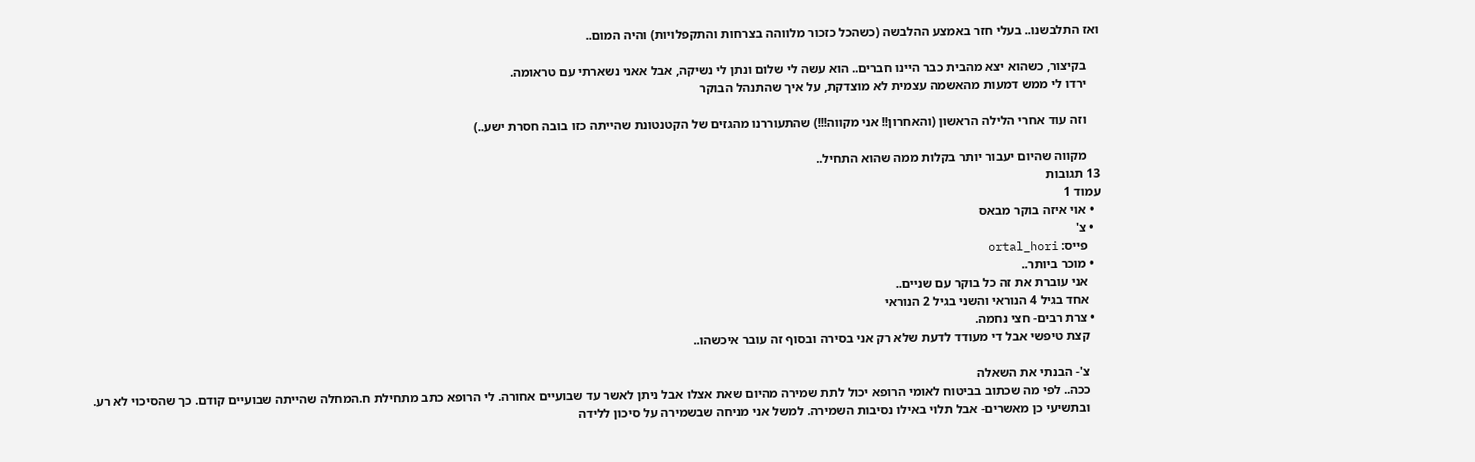ואז התלבשנו.. בעלי חזר באמצע ההלבשה (כשהכל כזכור מלווהה בצרחות והתקפלויות) והיה המום..

    בקיצור, כשהוא יצא מהבית כבר היינו חברים.. הוא עשה לי שלום ונתן לי נשיקה, אבל אאני נשארתי עם טראומה.
    ירדו לי ממש דמעות מהאשמה עצמית לא מוצדקת, על איך שהתנהל הבוקר

    וזה עוד אחרי הלילה הראשון (והאחרון!! אני מקווה!!!) שהתעוררנו מהגזים של הקטנטונת שהייתה כזו בובה חסרת ישע..)

    מקווה שהיום יעבור יותר בקלות ממה שהוא התחיל..
13 תגובות
עמוד 1
  • אוי איזה בוקר מבאס
  • צ'
    פייס: ortal_hori
  • מוכר ביותר..
    אני עוברת את זה כל בוקר עם שניים..
    אחד בגיל 4 הנוראי והשני בגיל 2 הנוראי
  • צרת רבים- חצי נחמה.
    קצת טיפשי אבל די מעודד לדעת שלא רק אני בסירה ובסוף זה עובר איכשהו..

    צ'- הבנתי את השאלה
    ככה.. לפי מה שכתוב בביטוח לאומי הרופא יכול לתת שמירה מהיום שאת אצלו אבל ניתן לאשר עד שבועיים אחורה. לי הרופא כתב מתחילת ח.המחלה שהייתה שבועיים קודם. כך שהסיכוי לא רע.
    ובתשיעי כן מאשרים- אבל תלוי באילו נסיבות השמירה. למשל אני מניחה שבשמירה על סיכון ללידה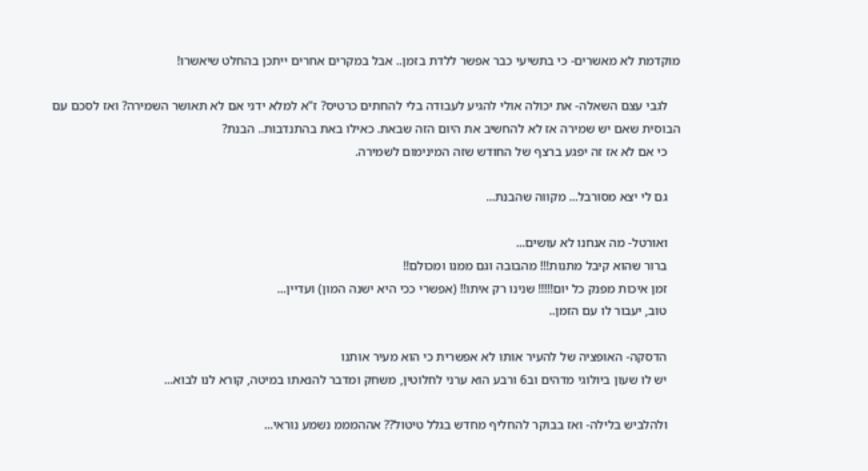מוקדמת לא מאשרים- כי בתשיעי כבר אפשר ללדת בזמן.. אבל במקרים אחרים ייתכן בהחלט שיאשרו!

    לגבי עצם השאלה- את יכולה אולי להגיע לעבודה בלי להחתים כרטיס? ז"א למלא ידני אם לא תאושר השמירה? ואז לסכם עם הבוסית שאם יש שמירה אז לא להחשיב את היום הזה שבאת. כאילו באת בהתנדבות.. הבנת?
    כי אם לא אז זה יפגע ברצף של החודש שזה המינימום לשמירה.

    גם לי יצא מסורבל... מקווה שהבנת...

    ואורטל- מה אנחנו לא עושים...
    ברור שהוא קיבל מתנות!!! מהבובה וגם ממנו ומכולם!!
    זמן איכות מפנק כל יום!!!!! שנינו רק איתו!! (אפשרי ככי היא ישנה המון) ועדיין...
    טוב, יעבור לו עם הזמן..

    הדסקה- האופציה של להעיר אותו לא אפשרית כי הוא מעיר אותנו
    יש לו שעון ביולוגי מדהים וב6 ורבע הוא ערני לחלוטין, משחק ומדבר להנאתו במיטה, קורא לנו לבוא...

    ולהלביש בלילה- ואז בבוקר להחליף מחדש בגלל טיטול?? אההמממ נשמע נוראי...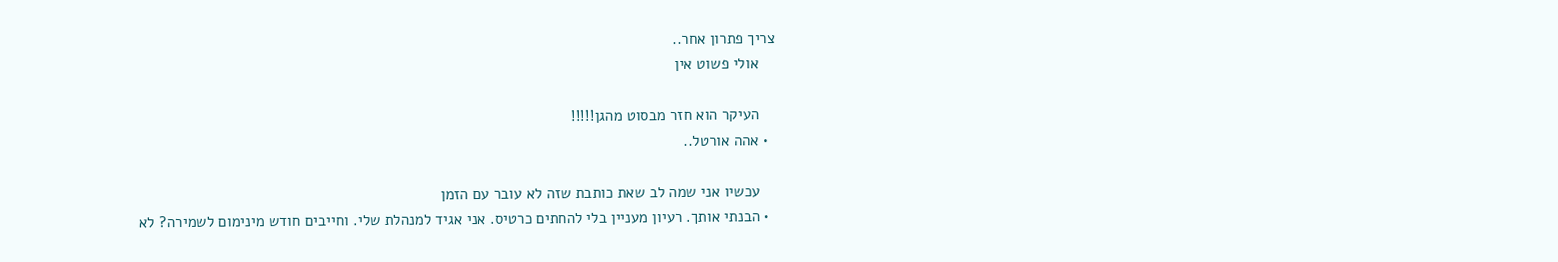צריך פתרון אחר..
    אולי פשוט אין

    העיקר הוא חזר מבסוט מהגן!!!!!
  • אהה אורטל..

    עכשיו אני שמה לב שאת כותבת שזה לא עובר עם הזמן
  • הבנתי אותך. רעיון מעניין בלי להחתים כרטיס. אני אגיד למנהלת שלי. וחייבים חודש מינימום לשמירה? לא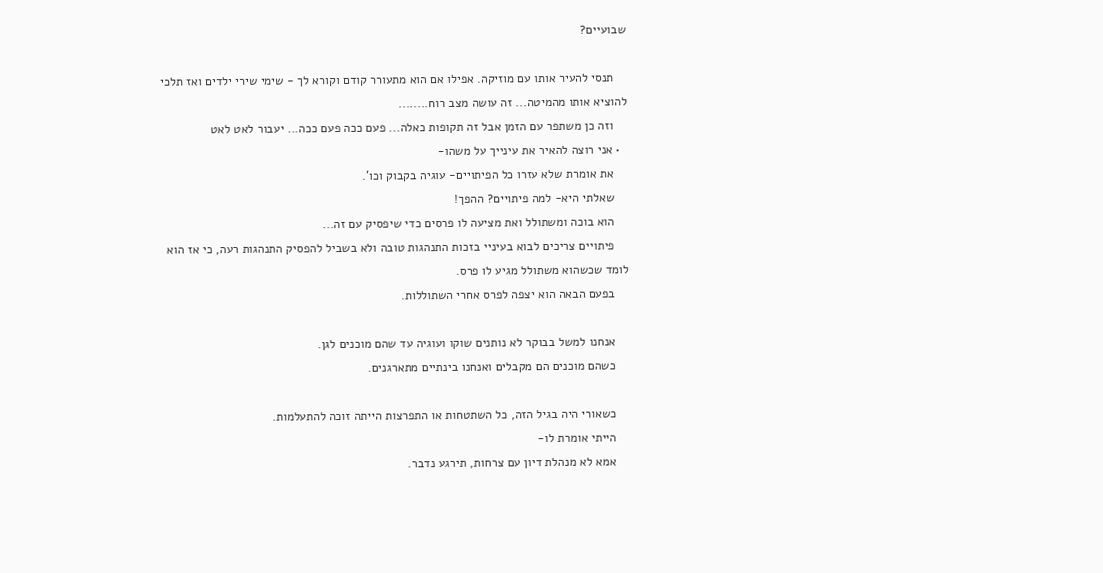שבועיים?

    תנסי להעיר אותו עם מוזיקה. אפילו אם הוא מתעורר קודם וקורא לך - שימי שירי ילדים ואז תלכי להוציא אותו מהמיטה... זה עושה מצב רוח........
    וזה כן משתפר עם הזמן אבל זה תקופות כאלה... פעם ככה פעם ככה... יעבור לאט לאט
  • אני רוצה להאיר את עינייך על משהו-
    את אומרת שלא עזרו כל הפיתויים- עוגיה בקבוק וכו'.
    שאלתי היא- למה פיתויים? ההפך!
    הוא בוכה ומשתולל ואת מציעה לו פרסים כדי שיפסיק עם זה...
    פיתויים צריכים לבוא בעיניי בזכות התנהגות טובה ולא בשביל להפסיק התנהגות רעה, כי אז הוא לומד שכשהוא משתולל מגיע לו פרס.
    בפעם הבאה הוא יצפה לפרס אחרי השתוללות.

    אנחנו למשל בבוקר לא נותנים שוקו ועוגיה עד שהם מוכנים לגן.
    כשהם מוכנים הם מקבלים ואנחנו בינתיים מתארגנים.

    כשאורי היה בגיל הזה, כל השתטחות או התפרצות הייתה זוכה להתעלמות.
    הייתי אומרת לו-
    אמא לא מנהלת דיון עם צרחות, תירגע נדבר.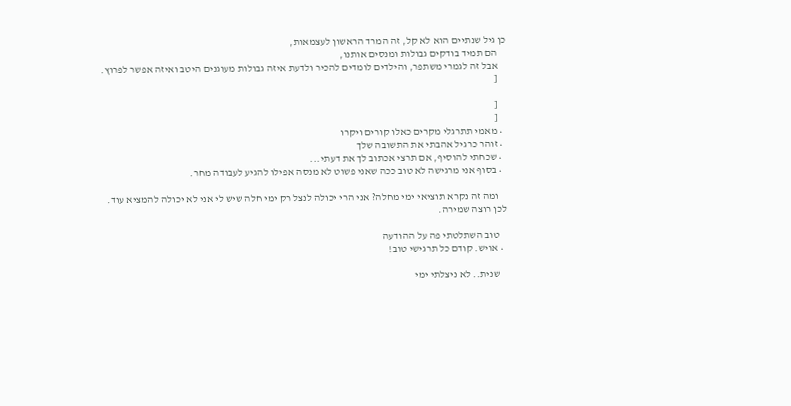כן גיל שנתיים הוא לא קל, זה המרד הראשון לעצמאות,
    הם תמיד בודקים גבולות ומנסים אותנו,
    אבל זה לגמרי משתפר, והילדים לומדים להכיר ולדעת איזה גבולות מעוגנים היטב ואיזה אפשר לפרוץ.
    [

    [
    [
  • מאמי תתרגלי מקרים כאלו קורים ויקרו
  • זוהר כרגיל אהבתי את התשובה שלך
  • שכחתי להוסיף, אם תרצי אכתוב לך את דעתי...
  • בסוף אני מרגישה לא טוב ככה שאני פשוט לא מנסה אפילו להגיע לעבודה מחר.

    ומה זה נקרא תוציאי ימי מחלה? אני הרי יכולה לנצל רק ימי חלה שיש לי אני לא יכולה להמציא עוד. לכן רוצה שמירה.

    טוב השתלטתי פה על ההודעה
  • אויש. קודם כל תרגישי טוב!

    שנית.. לא ניצלתי ימי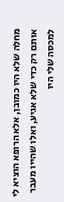מחלה שלא היו כמובן, אלא הרופא הוציא לי אותם רק כדי שלא אגיע, ואלו שהייו מעבר למכסה שלי היו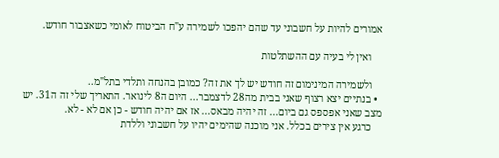אמורים להיות על חשבוני עד שהם יהפכו לשמירה ע"ח הביטוח לאומי כשאצבור חודש.

    ואין לי בעיה עם ההשתלטות

    ולשמירה המינימום זה חודש יש לך את זה? כמובן בהנחה ותלדי בתל"מ..
  • בנתיים יצא רצוף שאני בבית מה28 לדצמבר... היום ה8 לינואר. התאריך שלי זה ה31. יש מצב שאני אפספס גם ביום... זה יהיה מבאס... אז אם יהיה חודש - כן אם לא - לא.
    כרגע אין צירים בכלל. אני מוכנה שהימים יהיו על חשבוני וללדת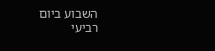השבוע ביום רביעי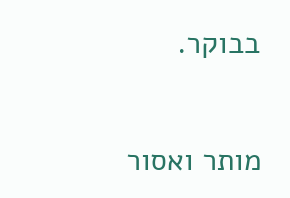בבוקר.


מותר ואסור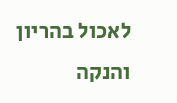לאכול בהריון והנקה